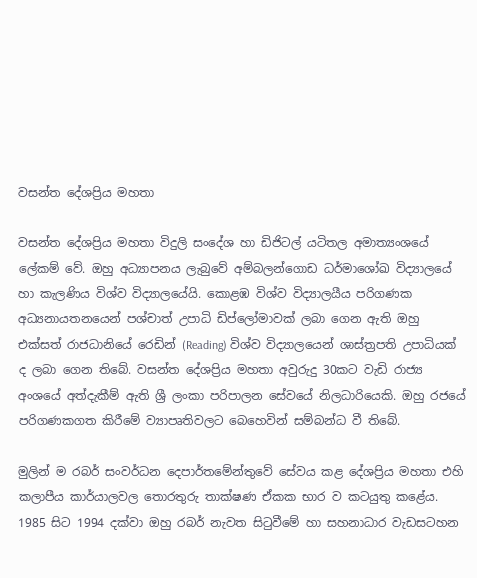වසන්ත දේශප්‍රිය මහතා

වසන්ත දේශප්‍රිය මහතා විදුලි සංදේශ හා ඩිජිටල් යටිතල අමාත්‍යංශයේ ලේකම් වේ. ඔහු අධ්‍යාපනය ලැබුවේ අම්බලන්ගොඩ ධර්මාශෝඛ විද්‍යාලයේ හා කැලණිය විශ්ව විද්‍යාලයේයි. කොළඹ විශ්ව විද්‍යාලයීය පරිගණක අධ්‍යනායතනයෙන් පශ්චාත් උපාධි ඩිප්ලෝමාවක් ලබා ගෙන ඇති ඔහු එක්සත් රාජධානියේ රෙඩින් (Reading) විශ්ව විද්‍යාලයෙන් ශාස්ත්‍රපති උපාධියක් ද ලබා ගෙන තිබේ. වසන්ත දේශප්‍රිය මහතා අවුරුදු 30කට වැඩි රාජ්‍ය අංශයේ අත්දැකීම් ඇති ශ්‍රී ලංකා පරිපාලන සේවයේ නිලධාරියෙකි. ඔහු රජයේ පරිගණකගත කිරීමේ ව්‍යාපෘතිවලට බෙහෙවින් සම්බන්ධ වී තිබේ.

මුලින් ම රබර් සංවර්ධන දෙපාර්තමේන්තුවේ සේවය කළ දේශප්‍රිය මහතා එහි කලාපීය කාර්යාලවල තොරතුරු තාක්ෂණ ඒකක භාර ව කටයුතු කළේය. 1985 සිට 1994 දක්වා ඔහු රබර් නැවත සිටුවීමේ හා සහනාධාර වැඩසටහන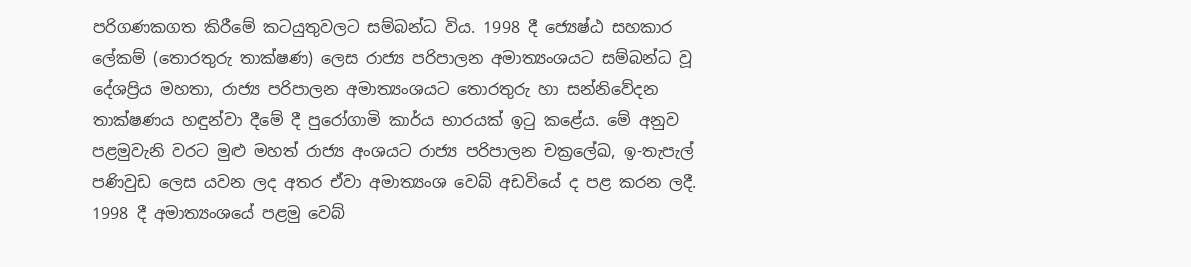පරිගණකගත කිරීමේ කටයුතුවලට සම්බන්ධ විය. 1998 දී ජ්‍යෙෂ්ඨ සහකාර ලේකම් (තොරතුරු තාක්ෂණ) ලෙස රාජ්‍ය පරිපාලන අමාත්‍යංශයට සම්බන්ධ වූ දේශප්‍රිය මහතා, රාජ්‍ය පරිපාලන අමාත්‍යංශයට තොරතුරු හා සන්නිවේදන තාක්ෂණය හඳුන්වා දීමේ දී පුරෝගාමි කාර්ය භාරයක් ඉටු කළේය. මේ අනුව පළමුවැනි වරට මුළු මහත් රාජ්‍ය අංශයට රාජ්‍ය පරිපාලන චක්‍රලේඛ, ඉ-තැපැල් පණිවුඩ ලෙස යවන ලද අතර ඒවා අමාත්‍යංශ වෙබ් අඩවියේ ද පළ කරන ලදී. 1998 දී අමාත්‍යංශයේ පළමු වෙබ්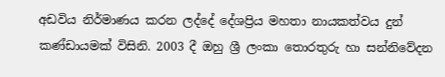අඩවිය නිර්මාණය කරන ලද්දේ දේශප්‍රිය මහතා නායකත්වය දුන් කණ්ඩායමක් විසිනි. 2003 දී ඔහු ශ්‍රී ලංකා තොරතුරු හා සන්නිවේදන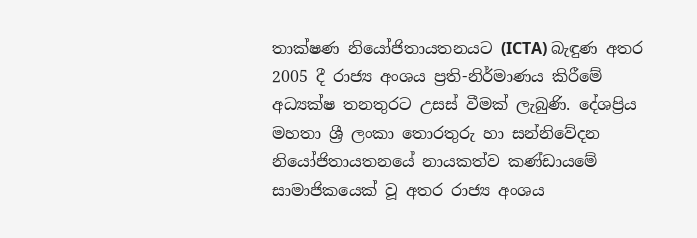තාක්ෂණ නියෝජිතායතනයට (ICTA) බැඳුණ අතර 2005 දී රාජ්‍ය අංශය ප්‍රති-නිර්මාණය කිරීමේ අධ්‍යක්ෂ තනතුරට උසස් වීමක් ලැබුණි. දේශප්‍රිය මහතා ශ්‍රී ලංකා තොරතුරු හා සන්නිවේදන නියෝජිතායතනයේ නායකත්ව කණ්ඩායමේ සාමාජිකයෙක් වූ අතර රාජ්‍ය අංශය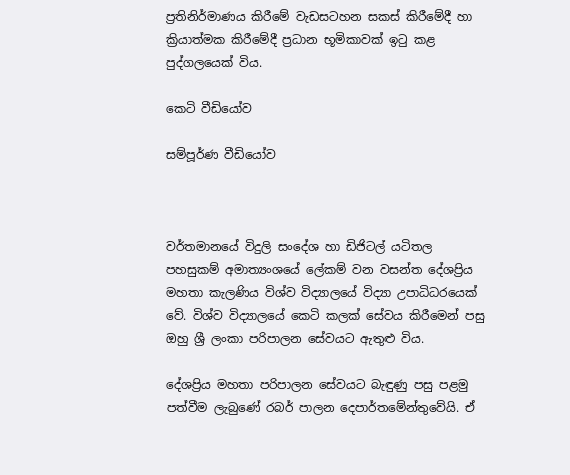ප්‍රතිනිර්මාණය කිරීමේ වැඩසටහන සකස් කිරීමේදී හා ක්‍රියාත්මක කිරීමේදී ප්‍රධාන භූමිකාවක් ඉටු කළ පුද්ගලයෙක් විය.

කෙටි වීඩියෝව

සම්පූර්ණ වීඩියෝව



වර්තමානයේ විදුලි සංදේශ හා ඩිජිටල් යටිතල පහසුකම් අමාත්‍යංශයේ ලේකම් වන වසන්ත දේශප්‍රිය මහතා කැලණිය විශ්ව විද්‍යාලයේ විද්‍යා උපාධිධරයෙක් වේ. විශ්ව විද්‍යාලයේ කෙටි කලක් සේවය කිරීමෙන් පසු ඔහු ශ්‍රී ලංකා පරිපාලන සේවයට ඇතුළු විය.

දේශප්‍රිය මහතා පරිපාලන සේවයට බැඳුණු පසු පළමු පත්වීම ලැබුණේ රබර් පාලන දෙපාර්තමේන්තුවේයි. ඒ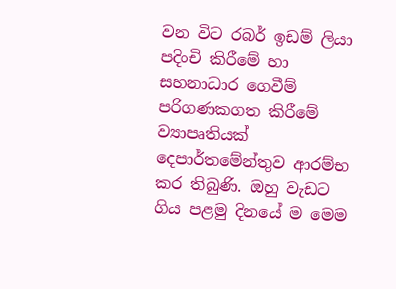වන විට රබර් ඉඩම් ලියා පදිංචි කිරීමේ හා සහනාධාර ගෙවීම් පරිගණකගත කිරීමේ ව්‍යාපෘතියක් දෙපාර්තමේන්තුව ආරම්භ කර තිබුණි. ඔහු වැඩට ගිය පළමු දිනයේ ම මෙම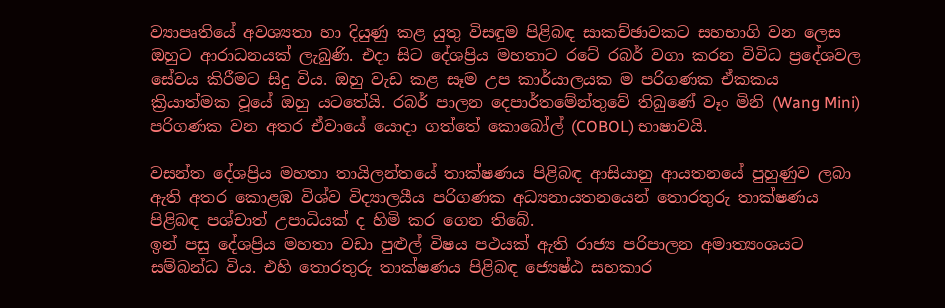ව්‍යාපෘතියේ අවශ්‍යතා හා දියුණු කළ යුතු විසඳුම පිළිබඳ සාකච්ඡාවකට සහභාගි වන ලෙස ඔහුට ආරාධනයක් ලැබුණි. එදා සිට දේශප්‍රිය මහතාට රටේ රබර් වගා කරන විවිධ ප්‍රදේශවල සේවය කිරීමට සිදු විය. ඔහු වැඩ කළ සෑම උප කාර්යාලයක ම පරිගණක ඒකකය ක්‍රියාත්මක වූයේ ඔහු යටතේයි. රබර් පාලන දෙපාර්තමේන්තුවේ තිබුණේ වෑං මිනි (Wang Mini) පරිගණක වන අතර ඒවායේ යොදා ගත්තේ කොබෝල් (COBOL) භාෂාවයි.

වසන්ත දේශප්‍රිය මහතා තායිලන්තයේ තාක්ෂණය පිළිබඳ ආසියානු ආයතනයේ පුහුණුව ලබා ඇති අතර කොළඹ විශ්ව විද්‍යාලයීය පරිගණක අධ්‍යනායතනයෙන් තොරතුරු තාක්ෂණය පිළිබඳ පශ්චාත් උපාධියක් ද හිමි කර ගෙන තිබේ.
ඉන් පසු දේශප්‍රිය මහතා වඩා පුළුල් විෂය පථයක් ඇති රාජ්‍ය පරිපාලන අමාත්‍යංශයට සම්බන්ධ විය. එහි තොරතුරු තාක්ෂණය පිළිබඳ ජ්‍යෙෂ්ඨ සහකාර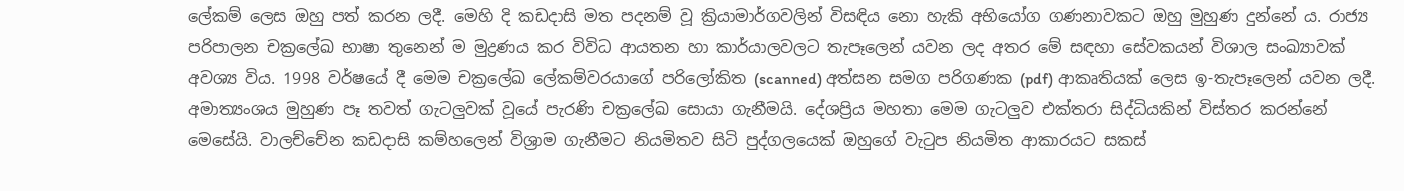ලේකම් ලෙස ඔහු පත් කරන ලදී. මෙහි දි කඩදාසි මත පදනම් වූ ක්‍රියාමාර්ගවලින් විසඳිය නො හැකි අභියෝග ගණනාවකට ඔහු මුහුණ දුන්නේ ය. රාජ්‍ය පරිපාලන චක්‍රලේඛ භාෂා තුනෙන් ම මුද්‍රණය කර විවිධ ආයතන හා කාර්යාලවලට තැපෑලෙන් යවන ලද අතර මේ සඳහා සේවකයන් විශාල සංඛ්‍යාවක් අවශ්‍ය විය. 1998 වර්ෂයේ දී මෙම චක්‍රලේඛ ලේකම්වරයාගේ පරිලෝකිත (scanned) අත්සන සමග පරිගණක (pdf) ආකෘතියක් ලෙස ඉ-තැපෑලෙන් යවන ලදී. අමාත්‍යංශය මුහුණ පෑ තවත් ගැටලුවක් වූයේ පැරණි චක්‍රලේඛ සොයා ගැනීමයි. දේශප්‍රිය මහතා මෙම ගැටලුව එක්තරා සිද්ධියකින් විස්තර කරන්නේ මෙසේයි. වාලච්චේන කඩදාසි කම්හලෙන් විශ්‍රාම ගැනීමට නියමිතව සිටි පුද්ගලයෙක් ඔහුගේ වැටුප නියමිත ආකාරයට සකස්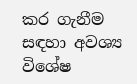කර ගැනීම සඳහා අවශ්‍ය විශේෂ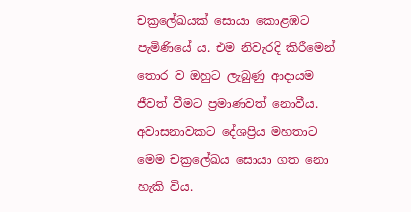චක්‍රලේඛයක් සොයා කොළඹට පැමිණියේ ය. එම නිවැරදි කිරීමෙන් තොර ව ඔහුට ලැබුණු ආදායම ජීවත් වීමට ප්‍රමාණවත් නොවීය. අවාසනාවකට දේශප්‍රිය මහතාට මෙම චක්‍රලේඛය සොයා ගත නො හැකි විය.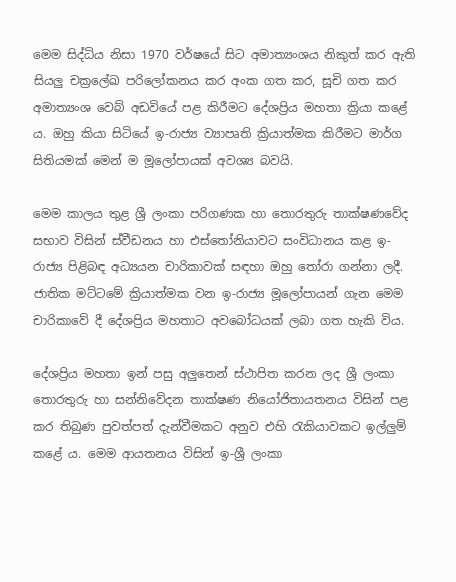මෙම සිද්ධිය නිසා 1970 වර්ෂයේ සිට අමාත්‍යංශය නිකුත් කර ඇති සියලු චක්‍රලේඛ පරිලෝකනය කර අංක ගත කර, සූචි ගත කර අමාත්‍යංශ වෙබ් අඩවියේ පළ කිරීමට දේශප්‍රිය මහතා ක්‍රියා කළේ ය. ඔහු කියා සිටියේ ඉ-රාජ්‍ය ව්‍යාපෘති ක්‍රියාත්මක කිරීමට මාර්ග සිතියමක් මෙන් ම මූලෝපායක් අවශ්‍ය බවයි.

මෙම කාලය තුළ ශ්‍රී ලංකා පරිගණක හා තොරතුරු තාක්ෂණවේද සභාව විසින් ස්වීඩනය හා එස්තෝනියාවට සංවිධානය කළ ඉ-රාජ්‍ය පිළිබඳ අධ්‍යයන චාරිකාවක් සඳහා ඔහු තෝරා ගන්නා ලදී. ජාතික මට්ටමේ ක්‍රියාත්මක වන ඉ-රාජ්‍ය මූලෝපායන් ගැන මෙම චාරිකාවේ දී දේශප්‍රිය මහතාට අවබෝධයක් ලබා ගත හැකි විය.

දේශප්‍රිය මහතා ඉන් පසු අලුතෙන් ස්ථාපිත කරන ලද ශ්‍රී ලංකා තොරතුරු හා සන්නිවේදන තාක්ෂණ නියෝජිතායතනය විසින් පළ කර තිබුණ පුවත්පත් දැන්වීමකට අනුව එහි රැකියාවකට ඉල්ලුම් කළේ ය. මෙම ආයතනය විසින් ඉ-ශ්‍රී ලංකා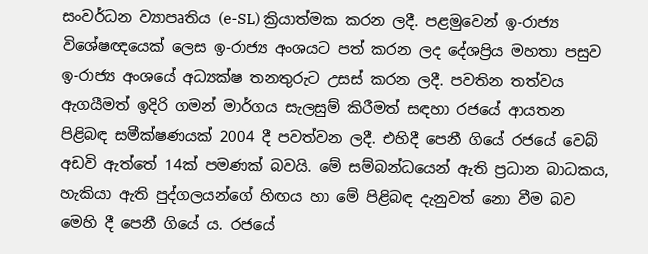සංවර්ධන ව්‍යාපෘතිය (e-SL) ක්‍රියාත්මක කරන ලදී. පළමුවෙන් ඉ-රාජ්‍ය විශේෂඥයෙක් ලෙස ඉ-රාජ්‍ය අංශයට පත් කරන ලද දේශප්‍රිය මහතා පසුව ඉ-රාජ්‍ය අංශයේ අධ්‍යක්ෂ තනතුරුට උසස් කරන ලදී. පවතින තත්වය ඇගයීමත් ඉදිරි ගමන් මාර්ගය සැලසුම් කිරීමත් සඳහා රජයේ ආයතන පිළිබඳ සමීක්ෂණයක් 2004 දී පවත්වන ලදී. එහිදී පෙනී ගියේ රජයේ වෙබ් අඩවි ඇත්තේ 14ක් පමණක් බවයි. මේ සම්බන්ධයෙන් ඇති ප්‍රධාන බාධකය, හැකියා ඇති පුද්ගලයන්ගේ හිඟය හා මේ පිළිබඳ දැනුවත් නො වීම බව මෙහි දී පෙනී ගියේ ය. රජයේ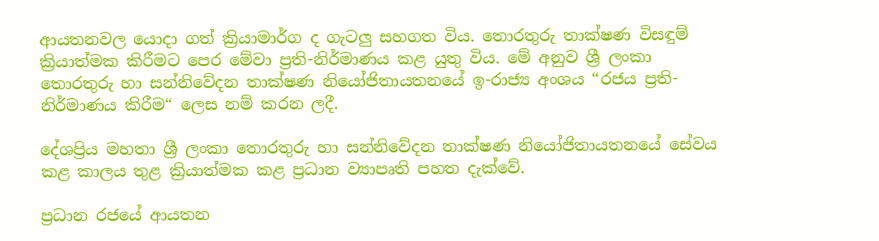ආයතනවල යොදා ගත් ක්‍රියාමාර්ග ද ගැටලු සහගත විය. තොරතුරු තාක්ෂණ විසඳුම් ක්‍රියාත්මක කිරීමට පෙර මේවා ප්‍රති-නිර්මාණය කළ යුතු විය. මේ අනුව ශ්‍රී ලංකා තොරතුරු හා සන්නිවේදන තාක්ෂණ නියෝජිතායතනයේ ඉ-රාජ්‍ය අංශය “රජය ප්‍රති-නිර්මාණය කිරීම“ ලෙස නම් කරන ලදී.

දේශප්‍රිය මහතා ශ්‍රී ලංකා තොරතුරු හා සන්නිවේදන තාක්ෂණ නියෝජිතායතනයේ සේවය කළ කාලය තුළ ක්‍රියාත්මක කළ ප්‍රධාන ව්‍යාපෘති පහත දැක්වේ.

ප්‍රධාන රජයේ ආයතන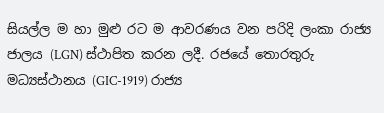සියල්ල ම හා මුළු රට ම ආවරණය වන පරිදි ලංකා රාජ්‍ය ජාලය (LGN) ස්ථාපිත කරන ලදී. රජයේ තොරතුරු මධ්‍යස්ථානය (GIC-1919) රාජ්‍ය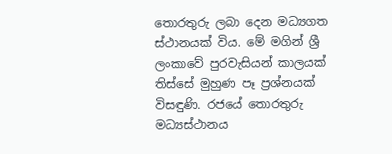තොරතුරු ලබා දෙන මධ්‍යගත ස්ථානයක් විය. මේ මගින් ශ්‍රී ලංකාවේ පුරවැසියන් කාලයක් තිස්සේ මුහුණ පෑ ප්‍රශ්නයක් විසඳුණි. රජයේ තොරතුරු මධ්‍යස්ථානය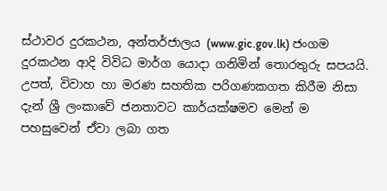ස්ථාවර දුරකථන, අන්තර්ජාලය (www.gic.gov.lk) ජංගම දුරකථන ආදි විවිධ මාර්ග යොදා ගනිමින් තොරතුරු සපයයි. උපත්, විවාහ හා මරණ සහතික පරිගණකගත කිරීම නිසා දැන් ශ්‍රී ලංකාවේ ජනතාවට කාර්යක්ෂමව මෙන් ම පහසුවෙන් ඒවා ලබා ගත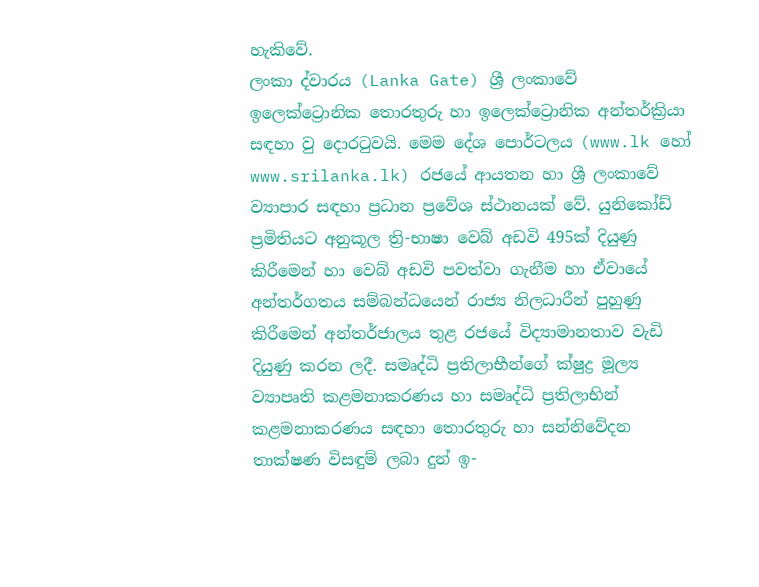හැකිවේ.
ලංකා ද්වාරය (Lanka Gate) ශ්‍රී ලංකාවේ ඉලෙක්ට්‍රොනික තොරතුරු හා ඉලෙක්ට්‍රොනික අන්තර්ක්‍රියා සඳහා වු දොරටුවයි. මෙම දේශ පොර්ටලය (www.lk හෝ www.srilanka.lk) රජයේ ආයතන හා ශ්‍රී ලංකාවේ ව්‍යාපාර සඳහා ප්‍රධාන ප්‍රවේශ ස්ථානයක් වේ. යුනිකෝඩ් ප්‍රමිතියට අනුකූල ත්‍රි-භාෂා වෙබ් අඩවි 495ක් දියුණු කිරීමෙන් හා වෙබ් අඩවි පවත්වා ගැනීම හා ඒවායේ අන්තර්ගතය සම්බන්ධයෙන් රාජ්‍ය නිලධාරීන් පුහුණු කිරීමෙන් අන්තර්ජාලය තුළ රජයේ විද්‍යාමානතාව වැඩි දියුණු කරන ලදී. සමෘද්ධි ප්‍රතිලාභීන්ගේ ක්ෂුද්‍ර මූල්‍ය ව්‍යාපෘති කළමනාකරණය හා සමෘද්ධි ප්‍රතිලාභින් කළමනාකරණය සඳහා තොරතුරු හා සන්නිවේදන තාක්ෂණ විසඳුම් ලබා දුන් ඉ-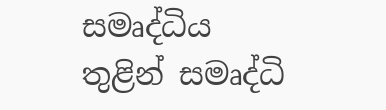සමෘද්ධිය තුළින් සමෘද්ධි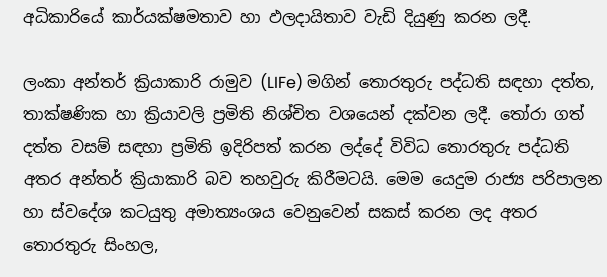අධිකාරියේ කාර්යක්ෂමතාව හා ඵලදායිතාව වැඩි දියුණු කරන ලදී.

ලංකා අන්තර් ක්‍රියාකාරි රාමුව (LIFe) මගින් තොරතුරු පද්ධති සඳහා දත්ත, තාක්ෂණික හා ක්‍රියාවලි ප්‍රමිති නිශ්චිත වශයෙන් දක්වන ලදී. තෝරා ගත් දත්ත වසම් සඳහා ප්‍රමිති ඉදිරිපත් කරන ලද්දේ විවිධ තොරතුරු පද්ධති අතර අන්තර් ක්‍රියාකාරි බව තහවුරු කිරීමටයි. මෙම යෙදුම රාජ්‍ය පරිපාලන හා ස්වදේශ කටයුතු අමාත්‍යංශය වෙනුවෙන් සකස් කරන ලද අතර තොරතුරු සිංහල,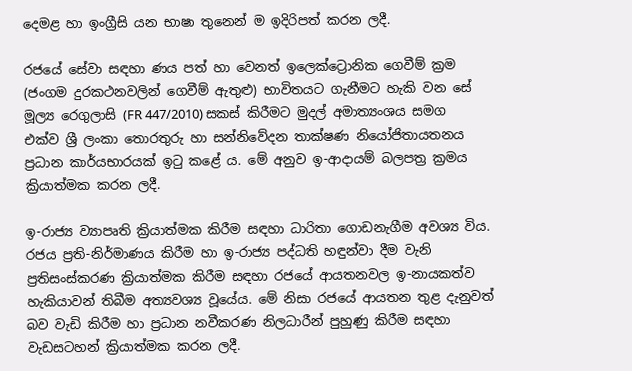දෙමළ හා ඉංග්‍රීසි යන භාෂා තුනෙන් ම ඉදිරිපත් කරන ලදී.

රජයේ සේවා සඳහා ණය පත් හා වෙනත් ඉලෙක්ට්‍රොනික ගෙවීම් ක්‍රම (ජංගම දුරකථනවලින් ගෙවීම් ඇතුළු) භාවිතයට ගැනීමට හැකි වන සේ මූල්‍ය රෙගුලාසි (FR 447/2010) සකස් කිරීමට මුදල් අමාත්‍යංශය සමග එක්ව ශ්‍රී ලංකා තොරතුරු හා සන්නිවේදන තාක්ෂණ නියෝජිතායතනය ප්‍රධාන කාර්යභාරයක් ඉටු කළේ ය. මේ අනුව ඉ-ආදායම් බලපත්‍ර ක්‍රමය ක්‍රියාත්මක කරන ලදී.

ඉ-රාජ්‍ය ව්‍යාපෘති ක්‍රියාත්මක කිරීම සඳහා ධාරිතා ගොඩනැගීම අවශ්‍ය විය. රජය ප්‍රති-නිර්මාණය කිරීම හා ඉ-රාජ්‍ය පද්ධති හඳුන්වා දීම වැනි ප්‍රතිසංස්කරණ ක්‍රියාත්මක කිරීම සඳහා රජයේ ආයතනවල ඉ-නායකත්ව හැකියාවන් තිබීම අත්‍යවශ්‍ය වූයේය. මේ නිසා රජයේ ආයතන තුළ දැනුවත් බව වැඩි කිරීම හා ප්‍රධාන නවීකරණ නිලධාරීන් පුහුණු කිරීම සඳහා වැඩසටහන් ක්‍රියාත්මක කරන ලදී.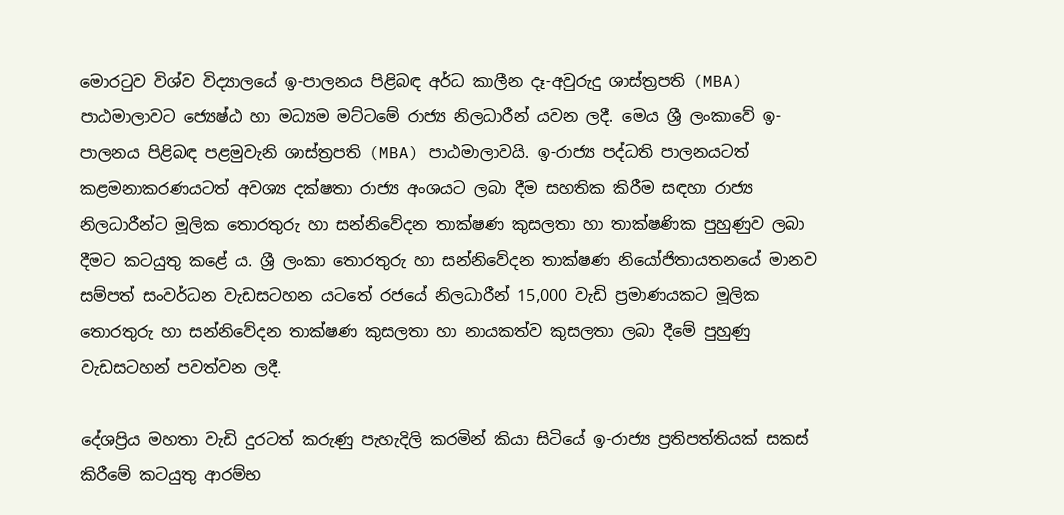මොරටුව විශ්ව විද්‍යාලයේ ඉ-පාලනය පිළිබඳ අර්ධ කාලීන දෑ-අවුරුදු ශාස්ත්‍රපති (MBA) පාඨමාලාවට ජ්‍යෙෂ්ඨ හා මධ්‍යම මට්ටමේ රාජ්‍ය නිලධාරීන් යවන ලදී. මෙය ශ්‍රී ලංකාවේ ඉ-පාලනය පිළිබඳ පළමුවැනි ශාස්ත්‍රපති (MBA) පාඨමාලාවයි. ඉ-රාජ්‍ය පද්ධති පාලනයටත් කළමනාකරණයටත් අවශ්‍ය දක්ෂතා රාජ්‍ය අංශයට ලබා දීම සහතික කිරීම සඳහා රාජ්‍ය නිලධාරීන්ට මූලික තොරතුරු හා සන්නිවේදන තාක්ෂණ කුසලතා හා තාක්ෂණික පුහුණුව ලබා දීමට කටයුතු කළේ ය. ශ්‍රී ලංකා තොරතුරු හා සන්නිවේදන තාක්ෂණ නියෝජිතායතනයේ මානව සම්පත් සංවර්ධන වැඩසටහන යටතේ රජයේ නිලධාරීන් 15,000 වැඩි ප්‍රමාණයකට මූලික තොරතුරු හා සන්නිවේදන තාක්ෂණ කුසලතා හා නායකත්ව කුසලතා ලබා දීමේ පුහුණු වැඩසටහන් පවත්වන ලදී.

දේශප්‍රිය මහතා වැඩි දුරටත් කරුණු පැහැදිලි කරමින් කියා සිටියේ ඉ-රාජ්‍ය ප්‍රතිපත්තියක් සකස් කිරීමේ කටයුතු ආරම්භ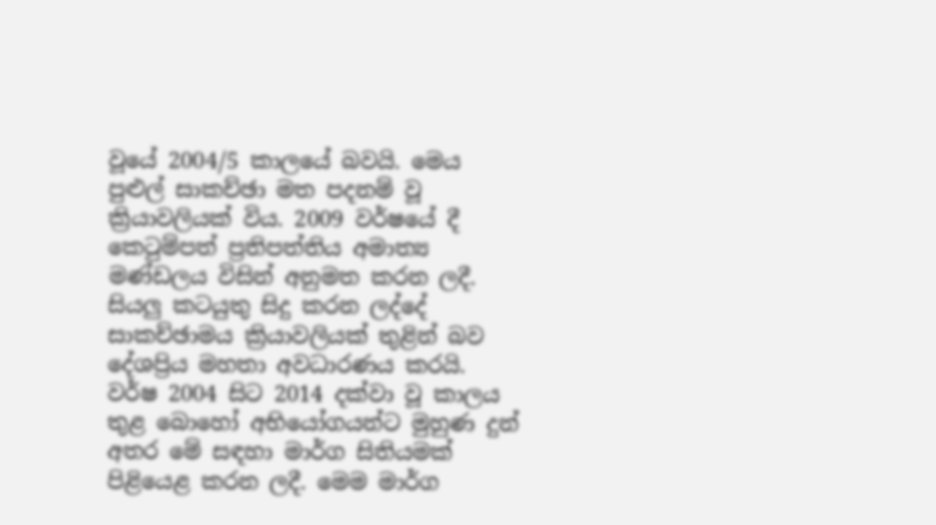වූයේ 2004/5 කාලයේ බවයි. මෙය පුළුල් සාකච්ඡා මත පදනම් වූ ක්‍රියාවලියක් විය. 2009 වර්ෂයේ දී කෙටුම්පත් ප්‍රතිපත්තිය අමාත්‍ය මණ්ඩලය විසින් අනුමත කරන ලදී. සියලු කටයුතු සිදු කරන ලද්දේ සාකච්ඡාමය ක්‍රියාවලියක් තුළින් බව දේශප්‍රිය මහතා අවධාරණය කරයි. වර්ෂ 2004 සිට 2014 දක්වා වූ කාලය තුළ බොහෝ අභියෝගයන්ට මුහුණ දුන් අතර මේ සඳහා මාර්ග සිතියමක් පිළියෙළ කරන ලදී. මෙම මාර්ග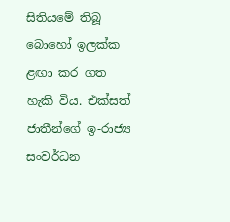සිතියමේ තිබූ බොහෝ ඉලක්ක ළඟා කර ගත හැකි විය. එක්සත් ජාතීන්ගේ ඉ-රාජ්‍ය සංවර්ධන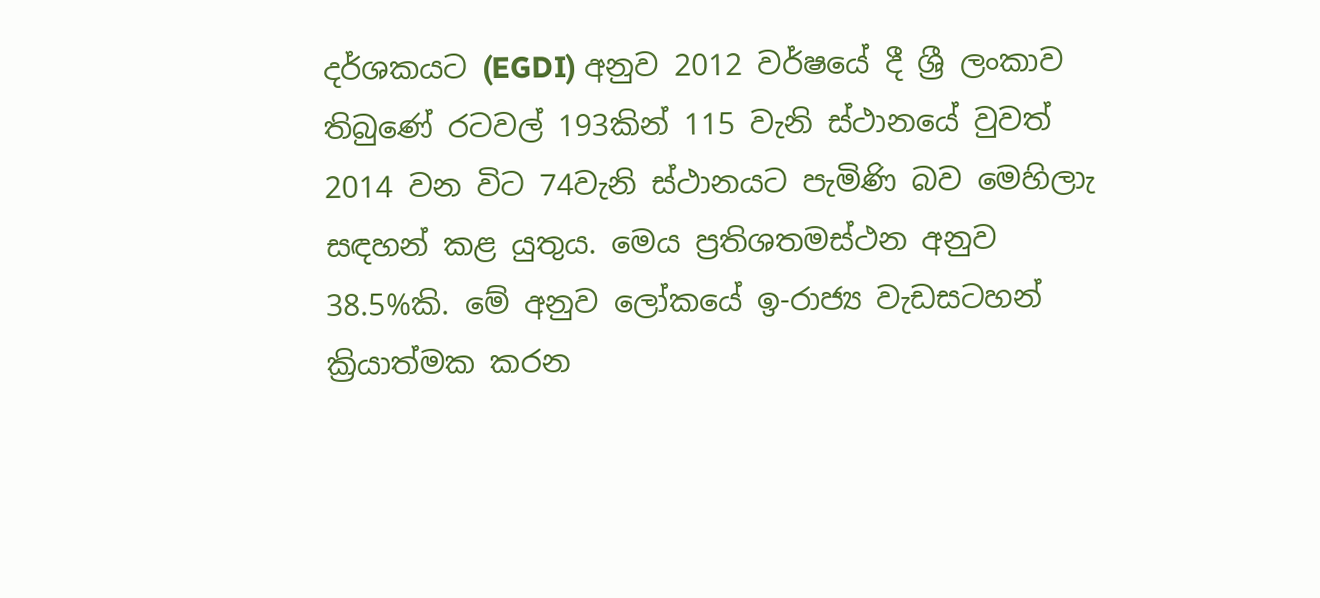දර්ශකයට (EGDI) අනුව 2012 වර්ෂයේ දී ශ්‍රී ලංකාව තිබුණේ රටවල් 193කින් 115 වැනි ස්ථානයේ වුවත් 2014 වන විට 74වැනි ස්ථානයට පැමිණි බව මෙහිලාැ සඳහන් කළ යුතුය. මෙය ප්‍රතිශතමස්ථන අනුව 38.5%කි. මේ අනුව ලෝකයේ ඉ-රාජ්‍ය වැඩසටහන් ක්‍රියාත්මක කරන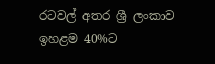රටවල් අතර ශ්‍රී ලංකාව ඉහළම 40%ට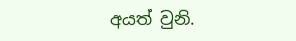අයත් වුනි.